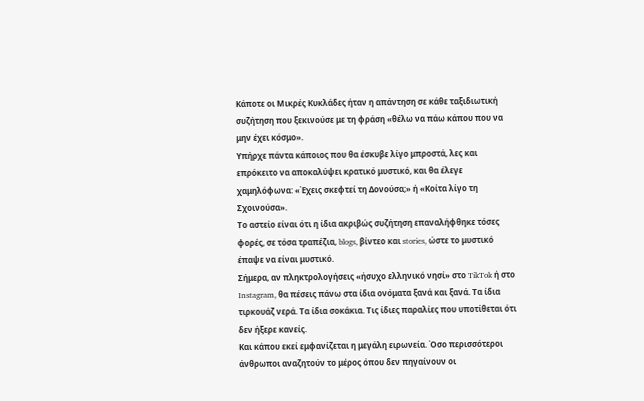Κάποτε οι Μικρές Κυκλάδες ήταν η απάντηση σε κάθε ταξιδιωτική συζήτηση που ξεκινούσε με τη φράση «θέλω να πάω κάπου που να μην έχει κόσμο».
Υπήρχε πάντα κάποιος που θα έσκυβε λίγο μπροστά, λες και επρόκειτο να αποκαλύψει κρατικό μυστικό, και θα έλεγε χαμηλόφωνα: «Έχεις σκεφτεί τη Δονούσα;» ή «Κοίτα λίγο τη Σχοινούσα».
Το αστείο είναι ότι η ίδια ακριβώς συζήτηση επαναλήφθηκε τόσες φορές, σε τόσα τραπέζια, blogs, βίντεο και stories, ώστε το μυστικό έπαψε να είναι μυστικό.
Σήμερα, αν πληκτρολογήσεις «ήσυχο ελληνικό νησί» στο TikTok ή στο Instagram, θα πέσεις πάνω στα ίδια ονόματα ξανά και ξανά. Τα ίδια τιρκουάζ νερά. Τα ίδια σοκάκια. Τις ίδιες παραλίες που υποτίθεται ότι δεν ήξερε κανείς.
Και κάπου εκεί εμφανίζεται η μεγάλη ειρωνεία. Όσο περισσότεροι άνθρωποι αναζητούν το μέρος όπου δεν πηγαίνουν οι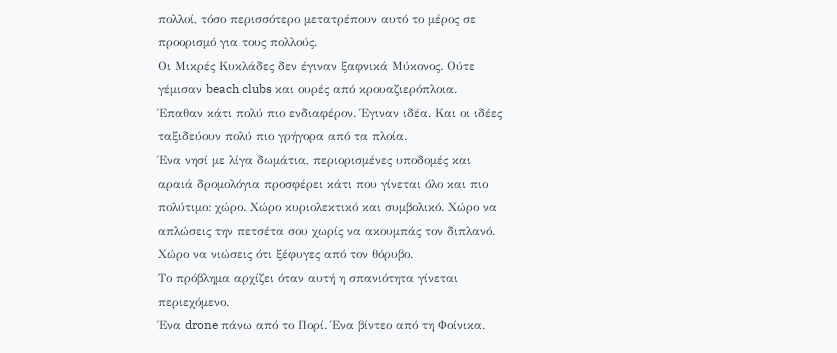πολλοί, τόσο περισσότερο μετατρέπουν αυτό το μέρος σε προορισμό για τους πολλούς.
Οι Μικρές Κυκλάδες δεν έγιναν ξαφνικά Μύκονος. Ούτε γέμισαν beach clubs και ουρές από κρουαζιερόπλοια. Έπαθαν κάτι πολύ πιο ενδιαφέρον. Έγιναν ιδέα. Και οι ιδέες ταξιδεύουν πολύ πιο γρήγορα από τα πλοία.
Ένα νησί με λίγα δωμάτια, περιορισμένες υποδομές και αραιά δρομολόγια προσφέρει κάτι που γίνεται όλο και πιο πολύτιμο: χώρο. Χώρο κυριολεκτικό και συμβολικό. Χώρο να απλώσεις την πετσέτα σου χωρίς να ακουμπάς τον διπλανό. Χώρο να νιώσεις ότι ξέφυγες από τον θόρυβο.
Το πρόβλημα αρχίζει όταν αυτή η σπανιότητα γίνεται περιεχόμενο.
Ένα drone πάνω από το Πορί. Ένα βίντεο από τη Φοίνικα.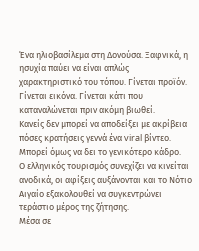Ένα ηλιοβασίλεμα στη Δονούσα. Ξαφνικά, η ησυχία παύει να είναι απλώς χαρακτηριστικό του τόπου. Γίνεται προϊόν. Γίνεται εικόνα. Γίνεται κάτι που καταναλώνεται πριν ακόμη βιωθεί.
Κανείς δεν μπορεί να αποδείξει με ακρίβεια πόσες κρατήσεις γεννά ένα viral βίντεο. Μπορεί όμως να δει το γενικότερο κάδρο.
Ο ελληνικός τουρισμός συνεχίζει να κινείται ανοδικά, οι αφίξεις αυξάνονται και το Νότιο Αιγαίο εξακολουθεί να συγκεντρώνει τεράστιο μέρος της ζήτησης.
Μέσα σε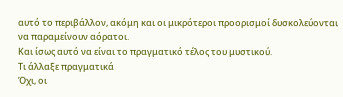αυτό το περιβάλλον, ακόμη και οι μικρότεροι προορισμοί δυσκολεύονται να παραμείνουν αόρατοι.
Και ίσως αυτό να είναι το πραγματικό τέλος του μυστικού.
Τι άλλαξε πραγματικά
Όχι, οι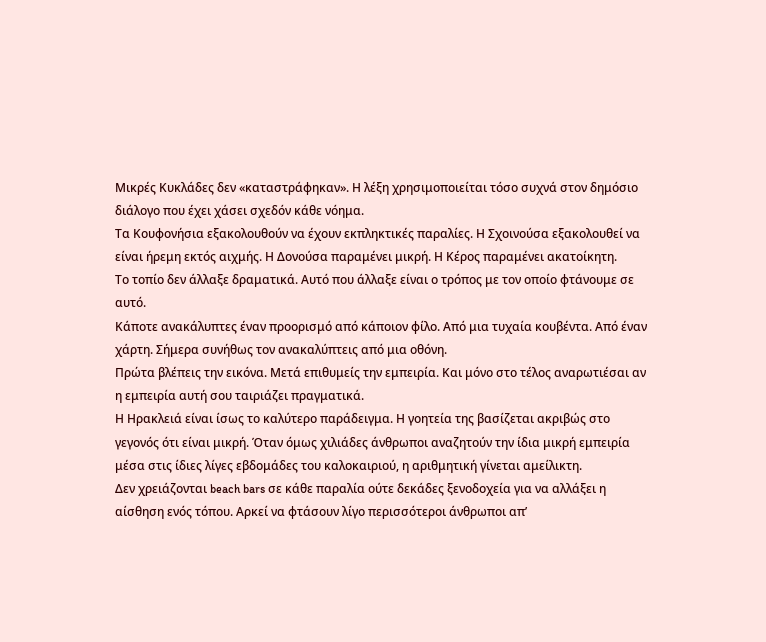Μικρές Κυκλάδες δεν «καταστράφηκαν». Η λέξη χρησιμοποιείται τόσο συχνά στον δημόσιο διάλογο που έχει χάσει σχεδόν κάθε νόημα.
Τα Κουφονήσια εξακολουθούν να έχουν εκπληκτικές παραλίες. Η Σχοινούσα εξακολουθεί να είναι ήρεμη εκτός αιχμής. Η Δονούσα παραμένει μικρή. Η Κέρος παραμένει ακατοίκητη.
Το τοπίο δεν άλλαξε δραματικά. Αυτό που άλλαξε είναι ο τρόπος με τον οποίο φτάνουμε σε αυτό.
Κάποτε ανακάλυπτες έναν προορισμό από κάποιον φίλο. Από μια τυχαία κουβέντα. Από έναν χάρτη. Σήμερα συνήθως τον ανακαλύπτεις από μια οθόνη.
Πρώτα βλέπεις την εικόνα. Μετά επιθυμείς την εμπειρία. Και μόνο στο τέλος αναρωτιέσαι αν η εμπειρία αυτή σου ταιριάζει πραγματικά.
Η Ηρακλειά είναι ίσως το καλύτερο παράδειγμα. Η γοητεία της βασίζεται ακριβώς στο γεγονός ότι είναι μικρή. Όταν όμως χιλιάδες άνθρωποι αναζητούν την ίδια μικρή εμπειρία μέσα στις ίδιες λίγες εβδομάδες του καλοκαιριού, η αριθμητική γίνεται αμείλικτη.
Δεν χρειάζονται beach bars σε κάθε παραλία ούτε δεκάδες ξενοδοχεία για να αλλάξει η αίσθηση ενός τόπου. Αρκεί να φτάσουν λίγο περισσότεροι άνθρωποι απ’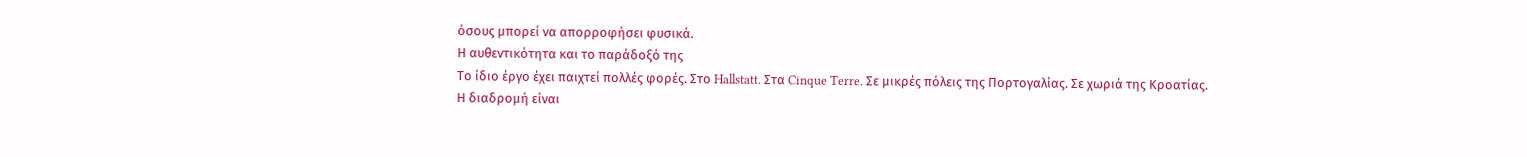όσους μπορεί να απορροφήσει φυσικά.
Η αυθεντικότητα και το παράδοξό της
Το ίδιο έργο έχει παιχτεί πολλές φορές. Στο Hallstatt. Στα Cinque Terre. Σε μικρές πόλεις της Πορτογαλίας. Σε χωριά της Κροατίας.
Η διαδρομή είναι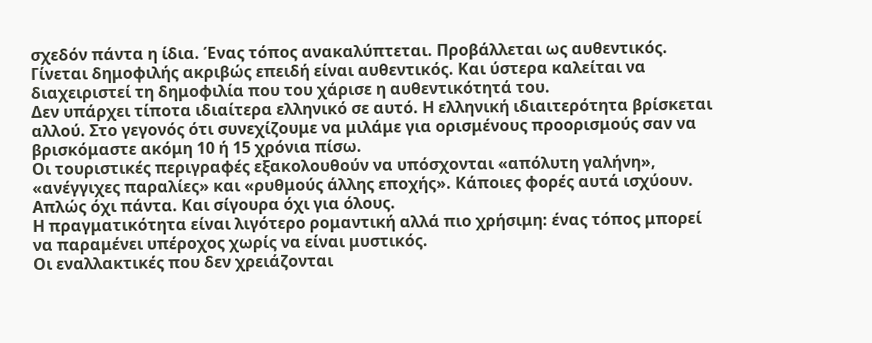σχεδόν πάντα η ίδια. Ένας τόπος ανακαλύπτεται. Προβάλλεται ως αυθεντικός. Γίνεται δημοφιλής ακριβώς επειδή είναι αυθεντικός. Και ύστερα καλείται να διαχειριστεί τη δημοφιλία που του χάρισε η αυθεντικότητά του.
Δεν υπάρχει τίποτα ιδιαίτερα ελληνικό σε αυτό. Η ελληνική ιδιαιτερότητα βρίσκεται αλλού. Στο γεγονός ότι συνεχίζουμε να μιλάμε για ορισμένους προορισμούς σαν να βρισκόμαστε ακόμη 10 ή 15 χρόνια πίσω.
Οι τουριστικές περιγραφές εξακολουθούν να υπόσχονται «απόλυτη γαλήνη», «ανέγγιχες παραλίες» και «ρυθμούς άλλης εποχής». Κάποιες φορές αυτά ισχύουν. Απλώς όχι πάντα. Και σίγουρα όχι για όλους.
Η πραγματικότητα είναι λιγότερο ρομαντική αλλά πιο χρήσιμη: ένας τόπος μπορεί να παραμένει υπέροχος χωρίς να είναι μυστικός.
Οι εναλλακτικές που δεν χρειάζονται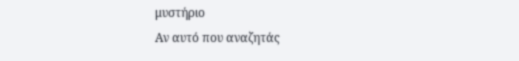μυστήριο
Αν αυτό που αναζητάς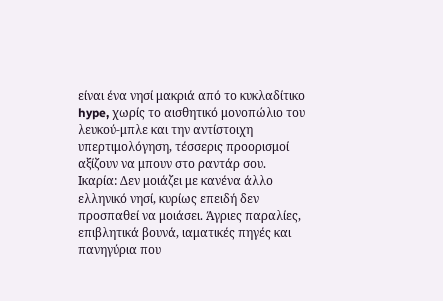είναι ένα νησί μακριά από το κυκλαδίτικο hype, χωρίς το αισθητικό μονοπώλιο του λευκού-μπλε και την αντίστοιχη υπερτιμολόγηση, τέσσερις προορισμοί αξίζουν να μπουν στο ραντάρ σου.
Ικαρία: Δεν μοιάζει με κανένα άλλο ελληνικό νησί, κυρίως επειδή δεν προσπαθεί να μοιάσει. Άγριες παραλίες, επιβλητικά βουνά, ιαματικές πηγές και πανηγύρια που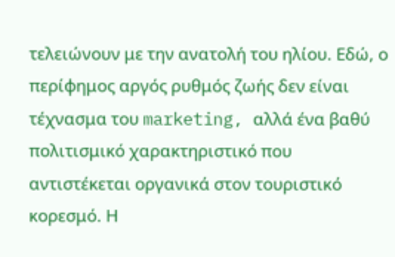τελειώνουν με την ανατολή του ηλίου. Εδώ, ο περίφημος αργός ρυθμός ζωής δεν είναι τέχνασμα του marketing, αλλά ένα βαθύ πολιτισμικό χαρακτηριστικό που αντιστέκεται οργανικά στον τουριστικό κορεσμό. Η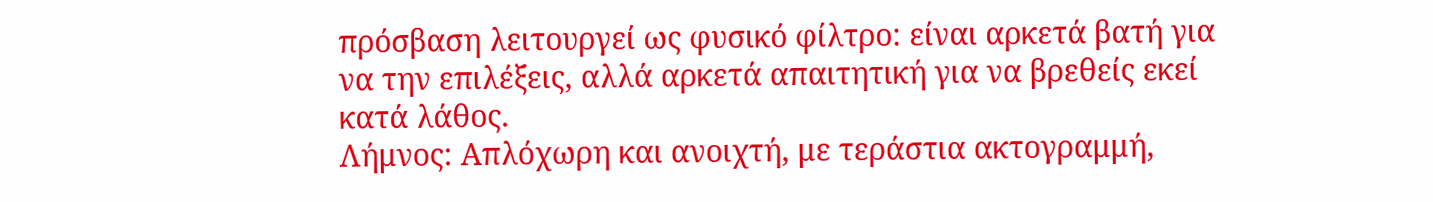πρόσβαση λειτουργεί ως φυσικό φίλτρο: είναι αρκετά βατή για να την επιλέξεις, αλλά αρκετά απαιτητική για να βρεθείς εκεί κατά λάθος.
Λήμνος: Απλόχωρη και ανοιχτή, με τεράστια ακτογραμμή,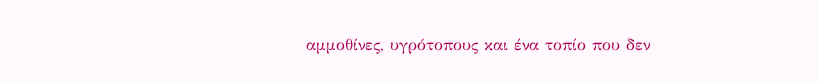αμμοθίνες, υγρότοπους και ένα τοπίο που δεν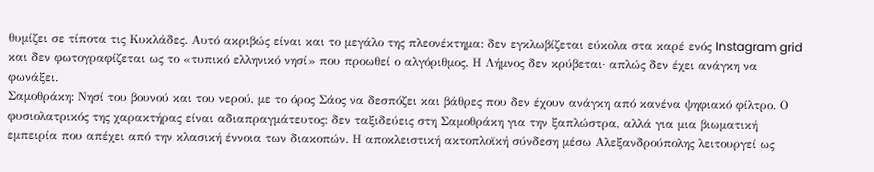θυμίζει σε τίποτα τις Κυκλάδες. Αυτό ακριβώς είναι και το μεγάλο της πλεονέκτημα: δεν εγκλωβίζεται εύκολα στα καρέ ενός Instagram grid και δεν φωτογραφίζεται ως το «τυπικό ελληνικό νησί» που προωθεί ο αλγόριθμος. Η Λήμνος δεν κρύβεται· απλώς δεν έχει ανάγκη να φωνάξει.
Σαμοθράκη: Νησί του βουνού και του νερού, με το όρος Σάος να δεσπόζει και βάθρες που δεν έχουν ανάγκη από κανένα ψηφιακό φίλτρο. Ο φυσιολατρικός της χαρακτήρας είναι αδιαπραγμάτευτος: δεν ταξιδεύεις στη Σαμοθράκη για την ξαπλώστρα, αλλά για μια βιωματική εμπειρία που απέχει από την κλασική έννοια των διακοπών. Η αποκλειστική ακτοπλοϊκή σύνδεση μέσω Αλεξανδρούπολης λειτουργεί ως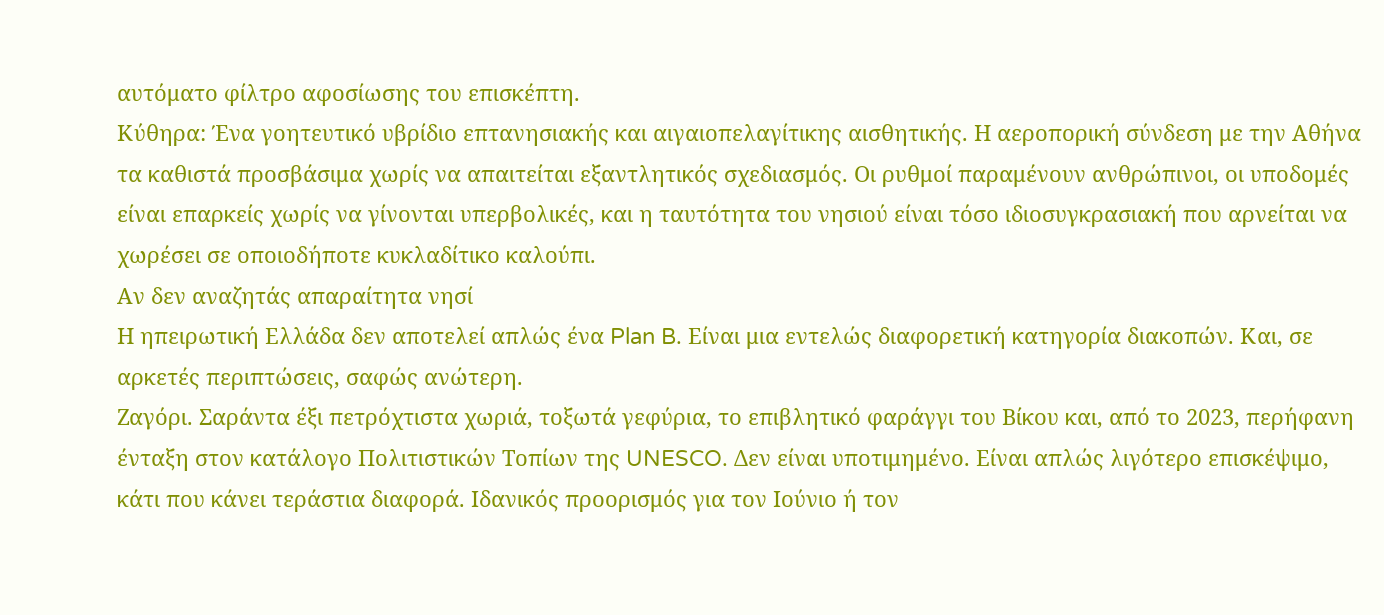αυτόματο φίλτρο αφοσίωσης του επισκέπτη.
Κύθηρα: Ένα γοητευτικό υβρίδιο επτανησιακής και αιγαιοπελαγίτικης αισθητικής. Η αεροπορική σύνδεση με την Αθήνα τα καθιστά προσβάσιμα χωρίς να απαιτείται εξαντλητικός σχεδιασμός. Οι ρυθμοί παραμένουν ανθρώπινοι, οι υποδομές είναι επαρκείς χωρίς να γίνονται υπερβολικές, και η ταυτότητα του νησιού είναι τόσο ιδιοσυγκρασιακή που αρνείται να χωρέσει σε οποιοδήποτε κυκλαδίτικο καλούπι.
Αν δεν αναζητάς απαραίτητα νησί
Η ηπειρωτική Ελλάδα δεν αποτελεί απλώς ένα Plan B. Είναι μια εντελώς διαφορετική κατηγορία διακοπών. Και, σε αρκετές περιπτώσεις, σαφώς ανώτερη.
Ζαγόρι. Σαράντα έξι πετρόχτιστα χωριά, τοξωτά γεφύρια, το επιβλητικό φαράγγι του Βίκου και, από το 2023, περήφανη ένταξη στον κατάλογο Πολιτιστικών Τοπίων της UNESCO. Δεν είναι υποτιμημένο. Είναι απλώς λιγότερο επισκέψιμο, κάτι που κάνει τεράστια διαφορά. Ιδανικός προορισμός για τον Ιούνιο ή τον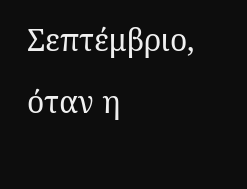Σεπτέμβριο, όταν η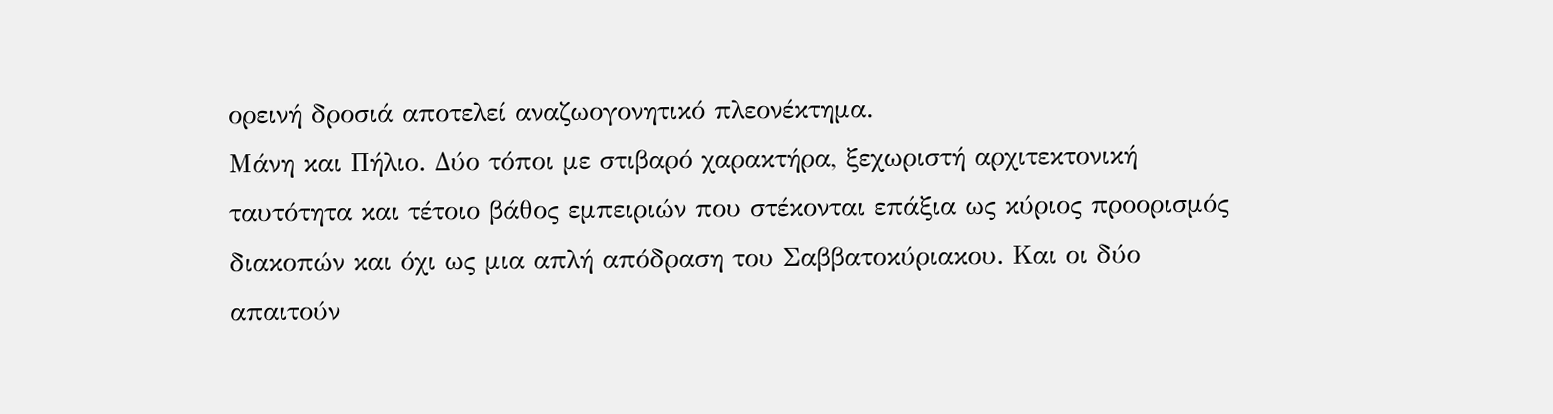ορεινή δροσιά αποτελεί αναζωογονητικό πλεονέκτημα.
Μάνη και Πήλιο. Δύο τόποι με στιβαρό χαρακτήρα, ξεχωριστή αρχιτεκτονική ταυτότητα και τέτοιο βάθος εμπειριών που στέκονται επάξια ως κύριος προορισμός διακοπών και όχι ως μια απλή απόδραση του Σαββατοκύριακου. Και οι δύο απαιτούν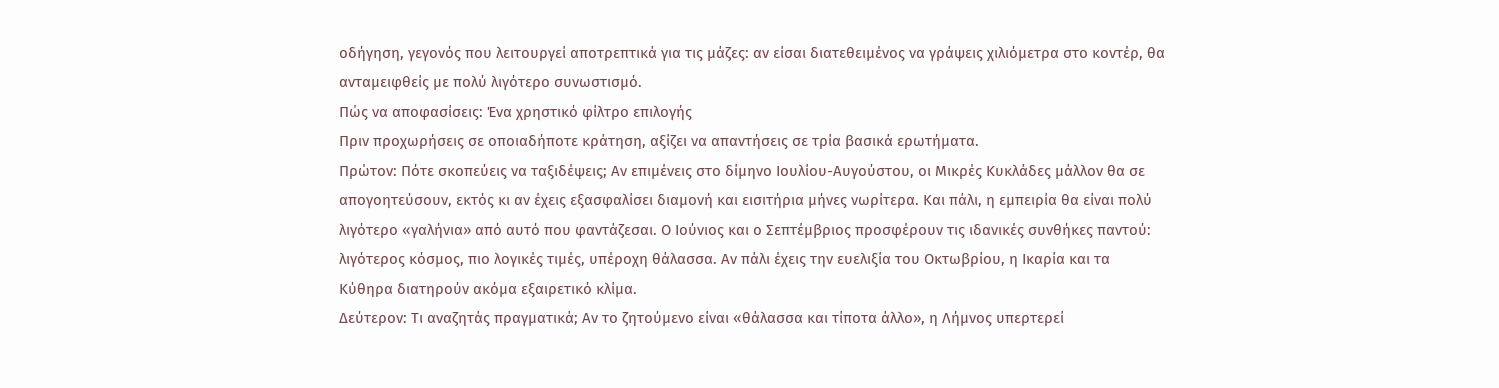οδήγηση, γεγονός που λειτουργεί αποτρεπτικά για τις μάζες: αν είσαι διατεθειμένος να γράψεις χιλιόμετρα στο κοντέρ, θα ανταμειφθείς με πολύ λιγότερο συνωστισμό.
Πώς να αποφασίσεις: Ένα χρηστικό φίλτρο επιλογής
Πριν προχωρήσεις σε οποιαδήποτε κράτηση, αξίζει να απαντήσεις σε τρία βασικά ερωτήματα.
Πρώτον: Πότε σκοπεύεις να ταξιδέψεις; Αν επιμένεις στο δίμηνο Ιουλίου-Αυγούστου, οι Μικρές Κυκλάδες μάλλον θα σε απογοητεύσουν, εκτός κι αν έχεις εξασφαλίσει διαμονή και εισιτήρια μήνες νωρίτερα. Και πάλι, η εμπειρία θα είναι πολύ λιγότερο «γαλήνια» από αυτό που φαντάζεσαι. Ο Ιούνιος και ο Σεπτέμβριος προσφέρουν τις ιδανικές συνθήκες παντού: λιγότερος κόσμος, πιο λογικές τιμές, υπέροχη θάλασσα. Αν πάλι έχεις την ευελιξία του Οκτωβρίου, η Ικαρία και τα Κύθηρα διατηρούν ακόμα εξαιρετικό κλίμα.
Δεύτερον: Τι αναζητάς πραγματικά; Αν το ζητούμενο είναι «θάλασσα και τίποτα άλλο», η Λήμνος υπερτερεί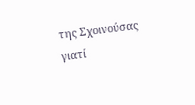της Σχοινούσας γιατί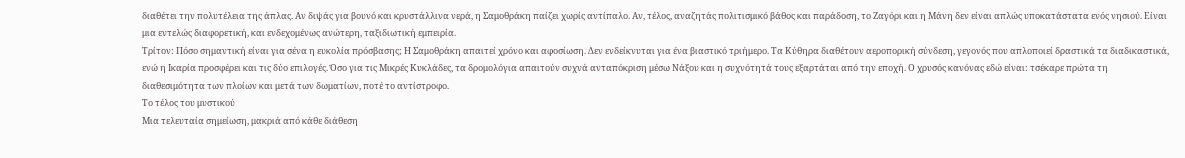διαθέτει την πολυτέλεια της άπλας. Αν διψάς για βουνό και κρυστάλλινα νερά, η Σαμοθράκη παίζει χωρίς αντίπαλο. Αν, τέλος, αναζητάς πολιτισμικό βάθος και παράδοση, το Ζαγόρι και η Μάνη δεν είναι απλώς υποκατάστατα ενός νησιού. Είναι μια εντελώς διαφορετική, και ενδεχομένως ανώτερη, ταξιδιωτική εμπειρία.
Τρίτον: Πόσο σημαντική είναι για σένα η ευκολία πρόσβασης; Η Σαμοθράκη απαιτεί χρόνο και αφοσίωση. Δεν ενδείκνυται για ένα βιαστικό τριήμερο. Τα Κύθηρα διαθέτουν αεροπορική σύνδεση, γεγονός που απλοποιεί δραστικά τα διαδικαστικά, ενώ η Ικαρία προσφέρει και τις δύο επιλογές. Όσο για τις Μικρές Κυκλάδες, τα δρομολόγια απαιτούν συχνά ανταπόκριση μέσω Νάξου και η συχνότητά τους εξαρτάται από την εποχή. Ο χρυσός κανόνας εδώ είναι: τσέκαρε πρώτα τη διαθεσιμότητα των πλοίων και μετά των δωματίων, ποτέ το αντίστροφο.
Το τέλος του μυστικού
Μια τελευταία σημείωση, μακριά από κάθε διάθεση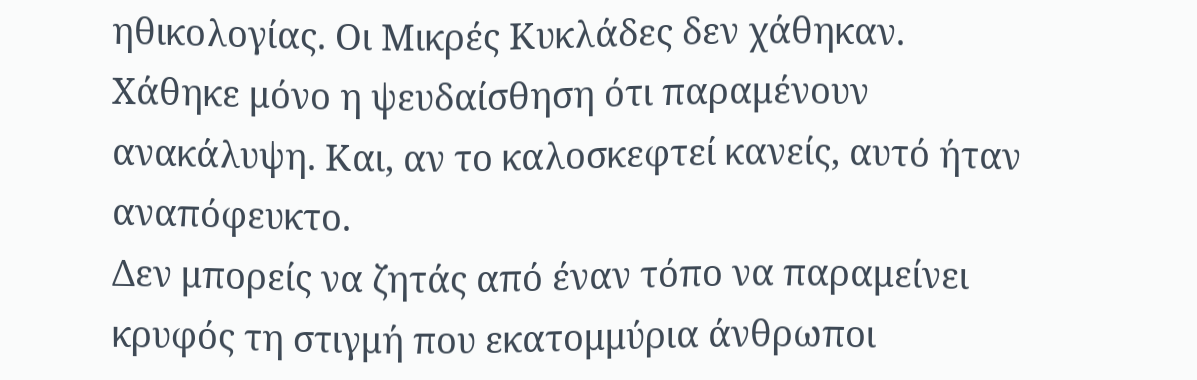ηθικολογίας. Οι Μικρές Κυκλάδες δεν χάθηκαν. Χάθηκε μόνο η ψευδαίσθηση ότι παραμένουν ανακάλυψη. Και, αν το καλοσκεφτεί κανείς, αυτό ήταν αναπόφευκτο.
Δεν μπορείς να ζητάς από έναν τόπο να παραμείνει κρυφός τη στιγμή που εκατομμύρια άνθρωποι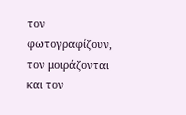τον φωτογραφίζουν, τον μοιράζονται και τον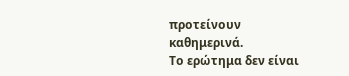προτείνουν καθημερινά.
Το ερώτημα δεν είναι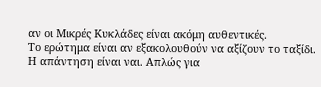αν οι Μικρές Κυκλάδες είναι ακόμη αυθεντικές.
Το ερώτημα είναι αν εξακολουθούν να αξίζουν το ταξίδι. Η απάντηση είναι ναι. Απλώς για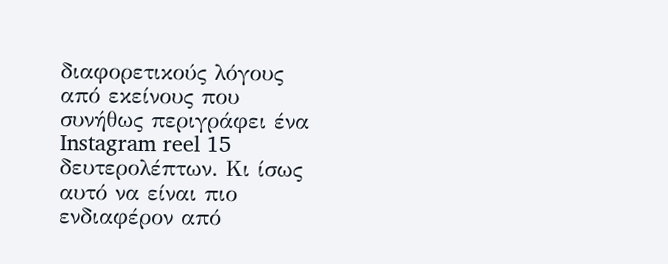διαφορετικούς λόγους από εκείνους που συνήθως περιγράφει ένα Instagram reel 15 δευτερολέπτων. Κι ίσως αυτό να είναι πιο ενδιαφέρον από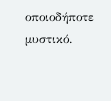οποιοδήποτε μυστικό.